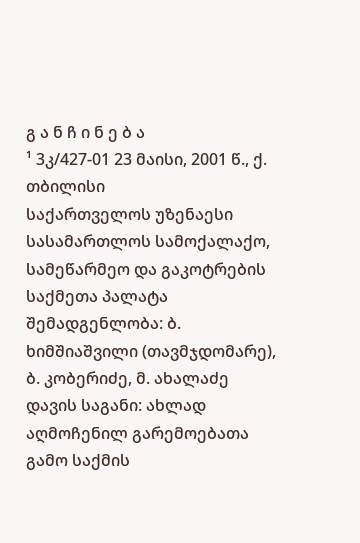გ ა ნ ჩ ი ნ ე ბ ა
¹ 3კ/427-01 23 მაისი, 2001 წ., ქ. თბილისი
საქართველოს უზენაესი სასამართლოს სამოქალაქო, სამეწარმეო და გაკოტრების საქმეთა პალატა
შემადგენლობა: ბ. ხიმშიაშვილი (თავმჯდომარე),
ბ. კობერიძე, მ. ახალაძე
დავის საგანი: ახლად აღმოჩენილ გარემოებათა გამო საქმის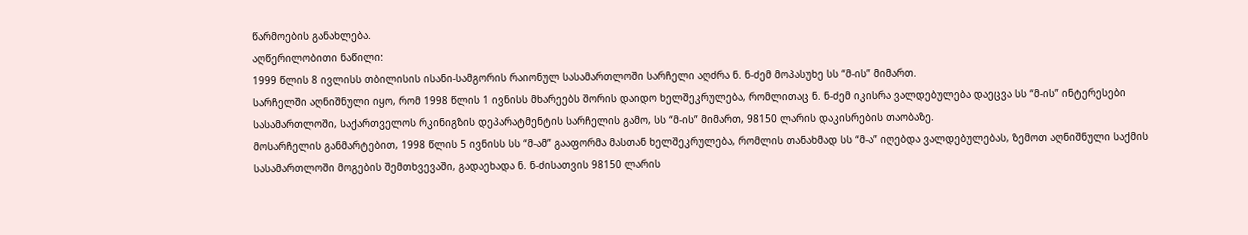წარმოების განახლება.
აღწერილობითი ნაწილი:
1999 წლის 8 ივლისს თბილისის ისანი-სამგორის რაიონულ სასამართლოში სარჩელი აღძრა ნ. ნ-ძემ მოპასუხე სს “მ-ის” მიმართ.
სარჩელში აღნიშნული იყო, რომ 1998 წლის 1 ივნისს მხარეებს შორის დაიდო ხელშეკრულება, რომლითაც ნ. ნ-ძემ იკისრა ვალდებულება დაეცვა სს “მ-ის” ინტერესები სასამართლოში, საქართველოს რკინიგზის დეპარატმენტის სარჩელის გამო, სს “მ-ის” მიმართ, 98150 ლარის დაკისრების თაობაზე.
მოსარჩელის განმარტებით, 1998 წლის 5 ივნისს სს “მ-ამ” გააფორმა მასთან ხელშეკრულება, რომლის თანახმად სს “მ-ა” იღებდა ვალდებულებას, ზემოთ აღნიშნული საქმის სასამართლოში მოგების შემთხვევაში, გადაეხადა ნ. ნ-ძისათვის 98150 ლარის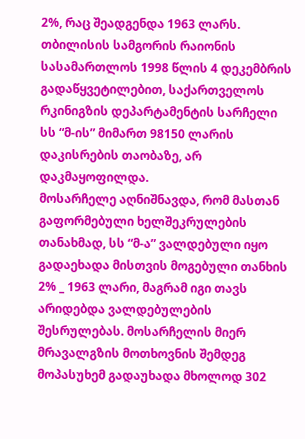2%, რაც შეადგენდა 1963 ლარს.
თბილისის სამგორის რაიონის სასამართლოს 1998 წლის 4 დეკემბრის გადაწყვეტილებით, საქართველოს რკინიგზის დეპარტამენტის სარჩელი სს “მ-ის” მიმართ 98150 ლარის დაკისრების თაობაზე, არ დაკმაყოფილდა.
მოსარჩელე აღნიშნავდა, რომ მასთან გაფორმებული ხელშეკრულების თანახმად, სს “მ-ა” ვალდებული იყო გადაეხადა მისთვის მოგებული თანხის 2% _ 1963 ლარი, მაგრამ იგი თავს არიდებდა ვალდებულების შესრულებას. მოსარჩელის მიერ მრავალგზის მოთხოვნის შემდეგ მოპასუხემ გადაუხადა მხოლოდ 302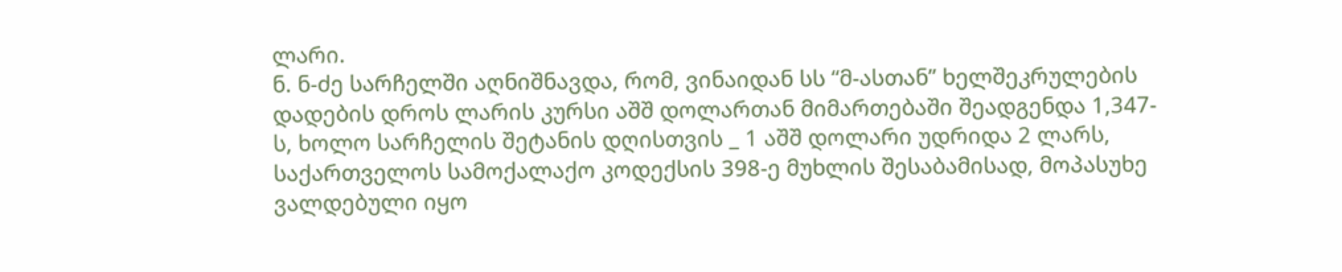ლარი.
ნ. ნ-ძე სარჩელში აღნიშნავდა, რომ, ვინაიდან სს “მ-ასთან” ხელშეკრულების დადების დროს ლარის კურსი აშშ დოლართან მიმართებაში შეადგენდა 1,347-ს, ხოლო სარჩელის შეტანის დღისთვის _ 1 აშშ დოლარი უდრიდა 2 ლარს, საქართველოს სამოქალაქო კოდექსის 398-ე მუხლის შესაბამისად, მოპასუხე ვალდებული იყო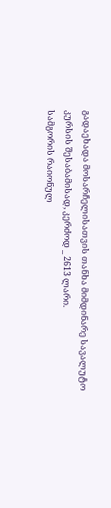გადაეხადა მოსარჩელისათვის თანხა მიმდინარე სავალუტო კურსის შესაბამისად, კერძოდ _ 2613 ლარი.
სამგორის რაიონულ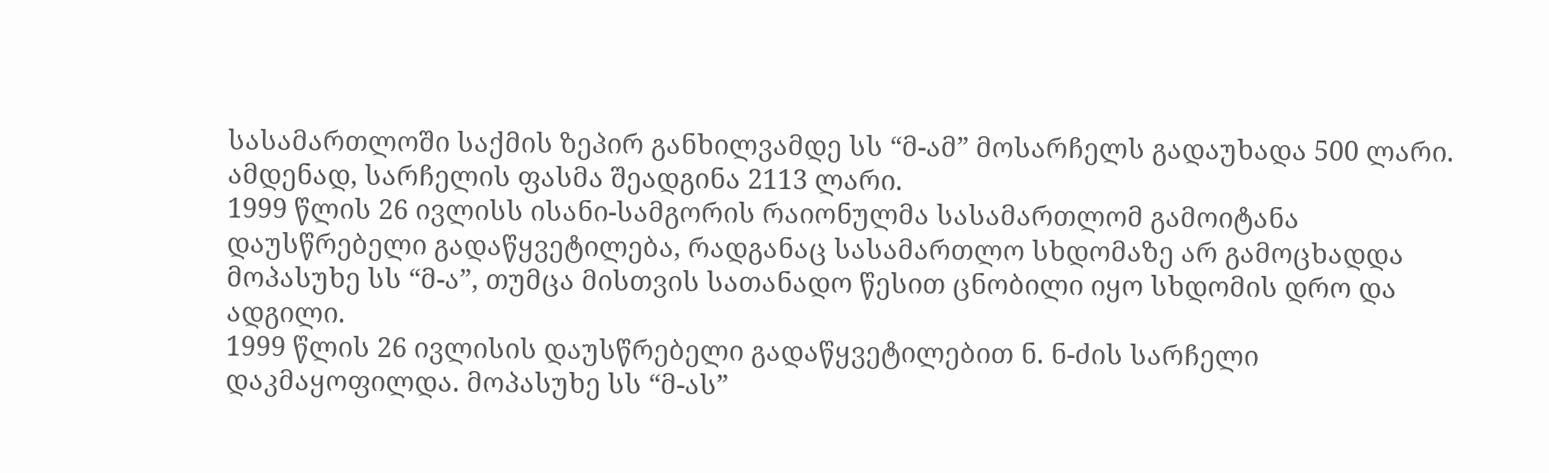სასამართლოში საქმის ზეპირ განხილვამდე სს “მ-ამ” მოსარჩელს გადაუხადა 500 ლარი. ამდენად, სარჩელის ფასმა შეადგინა 2113 ლარი.
1999 წლის 26 ივლისს ისანი-სამგორის რაიონულმა სასამართლომ გამოიტანა დაუსწრებელი გადაწყვეტილება, რადგანაც სასამართლო სხდომაზე არ გამოცხადდა მოპასუხე სს “მ-ა”, თუმცა მისთვის სათანადო წესით ცნობილი იყო სხდომის დრო და ადგილი.
1999 წლის 26 ივლისის დაუსწრებელი გადაწყვეტილებით ნ. ნ-ძის სარჩელი დაკმაყოფილდა. მოპასუხე სს “მ-ას”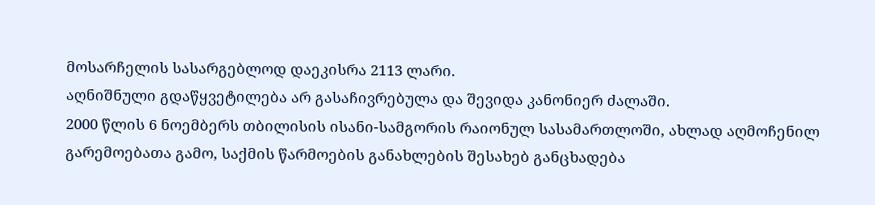მოსარჩელის სასარგებლოდ დაეკისრა 2113 ლარი.
აღნიშნული გდაწყვეტილება არ გასაჩივრებულა და შევიდა კანონიერ ძალაში.
2000 წლის 6 ნოემბერს თბილისის ისანი-სამგორის რაიონულ სასამართლოში, ახლად აღმოჩენილ გარემოებათა გამო, საქმის წარმოების განახლების შესახებ განცხადება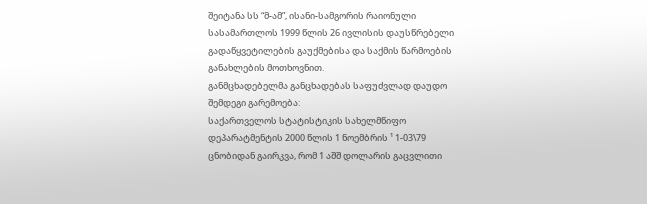შეიტანა სს “მ-ამ”, ისანი-სამგორის რაიონული სასამართლოს 1999 წლის 26 ივლისის დაუსწრებელი გადაწყვეტილების გაუქმებისა და საქმის წარმოების განახლების მოთხოვნით.
განმცხადებელმა განცხადებას საფუძვლად დაუდო შემდეგი გარემოება:
საქართველოს სტატისტიკის სახელმწიფო დეპარატმენტის 2000 წლის 1 ნოემბრის ¹ 1-03\79 ცნობიდან გაირკვა, რომ 1 აშშ დოლარის გაცვლითი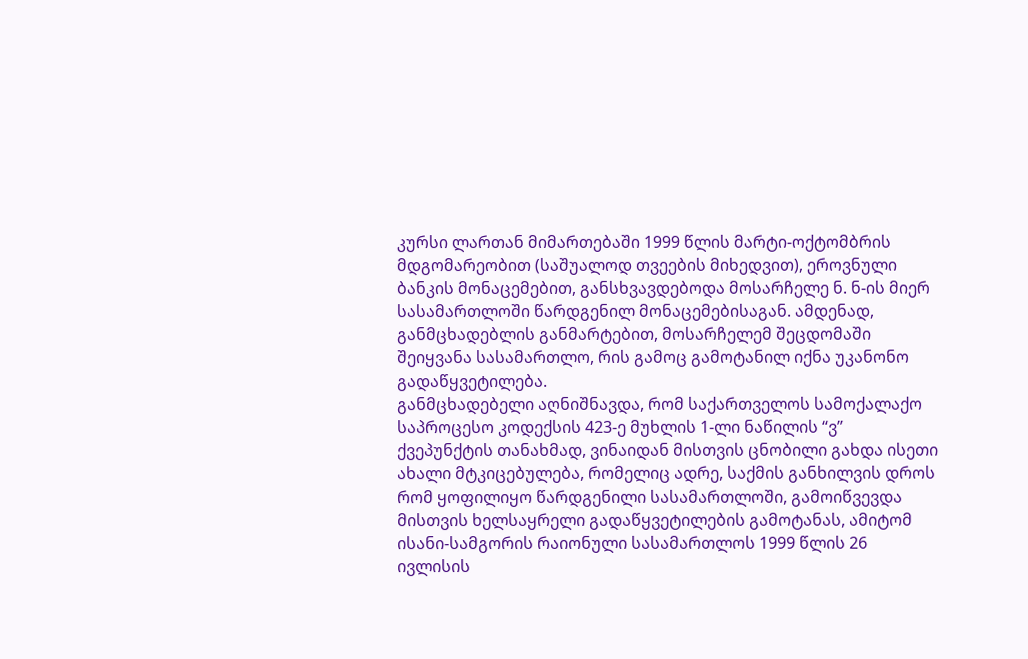კურსი ლართან მიმართებაში 1999 წლის მარტი-ოქტომბრის მდგომარეობით (საშუალოდ თვეების მიხედვით), ეროვნული ბანკის მონაცემებით, განსხვავდებოდა მოსარჩელე ნ. ნ-ის მიერ სასამართლოში წარდგენილ მონაცემებისაგან. ამდენად, განმცხადებლის განმარტებით, მოსარჩელემ შეცდომაში შეიყვანა სასამართლო, რის გამოც გამოტანილ იქნა უკანონო გადაწყვეტილება.
განმცხადებელი აღნიშნავდა, რომ საქართველოს სამოქალაქო საპროცესო კოდექსის 423-ე მუხლის 1-ლი ნაწილის “ვ” ქვეპუნქტის თანახმად, ვინაიდან მისთვის ცნობილი გახდა ისეთი ახალი მტკიცებულება, რომელიც ადრე, საქმის განხილვის დროს რომ ყოფილიყო წარდგენილი სასამართლოში, გამოიწვევდა მისთვის ხელსაყრელი გადაწყვეტილების გამოტანას, ამიტომ ისანი-სამგორის რაიონული სასამართლოს 1999 წლის 26 ივლისის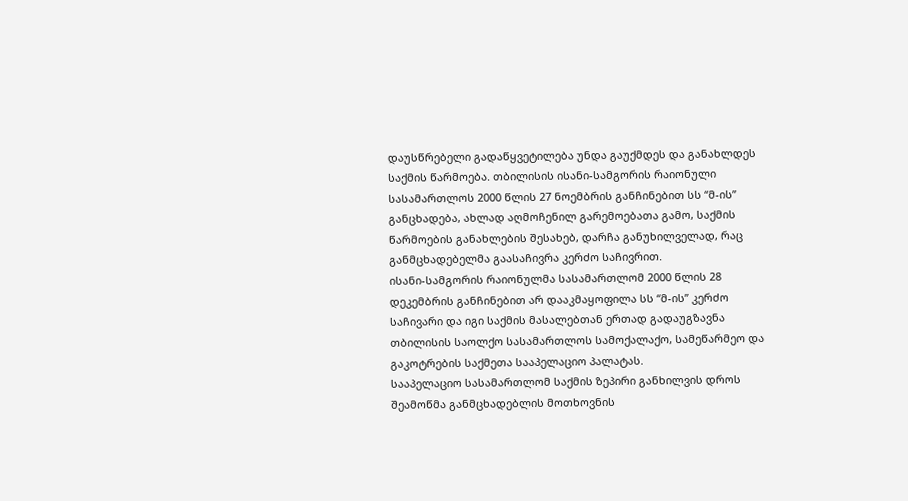დაუსწრებელი გადაწყვეტილება უნდა გაუქმდეს და განახლდეს საქმის წარმოება. თბილისის ისანი-სამგორის რაიონული სასამართლოს 2000 წლის 27 ნოემბრის განჩინებით სს “მ-ის” განცხადება, ახლად აღმოჩენილ გარემოებათა გამო, საქმის წარმოების განახლების შესახებ, დარჩა განუხილველად, რაც განმცხადებელმა გაასაჩივრა კერძო საჩივრით.
ისანი-სამგორის რაიონულმა სასამართლომ 2000 წლის 28 დეკემბრის განჩინებით არ დააკმაყოფილა სს “მ-ის” კერძო საჩივარი და იგი საქმის მასალებთან ერთად გადაუგზავნა თბილისის საოლქო სასამართლოს სამოქალაქო, სამეწარმეო და გაკოტრების საქმეთა სააპელაციო პალატას.
სააპელაციო სასამართლომ საქმის ზეპირი განხილვის დროს შეამოწმა განმცხადებლის მოთხოვნის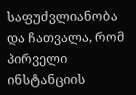საფუძვლიანობა და ჩათვალა, რომ პირველი ინსტანციის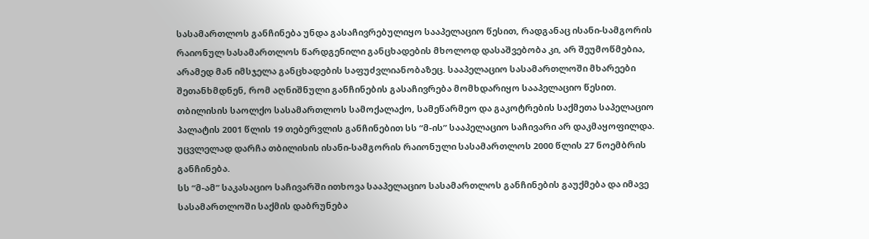სასამართლოს განჩინება უნდა გასაჩივრებულიყო სააპელაციო წესით, რადგანაც ისანი-სამგორის რაიონულ სასამართლოს წარდგენილი განცხადების მხოლოდ დასაშვებობა კი, არ შეუმოწმებია, არამედ მან იმსჯელა განცხადების საფუძვლიანობაზეც. სააპელაციო სასამართლოში მხარეები შეთანხმდნენ, რომ აღნიშნული განჩინების გასაჩივრება მომხდარიყო სააპელაციო წესით.
თბილისის საოლქო სასამართლოს სამოქალაქო, სამეწარმეო და გაკოტრების საქმეთა საპელაციო პალატის 2001 წლის 19 თებერვლის განჩინებით სს “მ-ის” სააპელაციო საჩივარი არ დაკმაყოფილდა. უცვლელად დარჩა თბილისის ისანი-სამგორის რაიონული სასამართლოს 2000 წლის 27 ნოემბრის განჩინება.
სს “მ-ამ” საკასაციო საჩივარში ითხოვა სააპელაციო სასამართლოს განჩინების გაუქმება და იმავე სასამართლოში საქმის დაბრუნება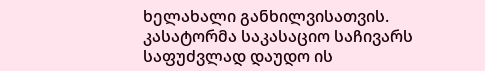ხელახალი განხილვისათვის.
კასატორმა საკასაციო საჩივარს საფუძვლად დაუდო ის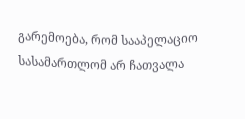გარემოება, რომ სააპელაციო სასამართლომ არ ჩათვალა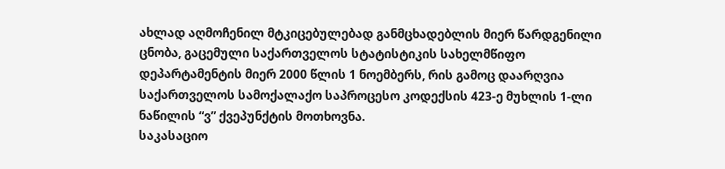ახლად აღმოჩენილ მტკიცებულებად განმცხადებლის მიერ წარდგენილი ცნობა, გაცემული საქართველოს სტატისტიკის სახელმწიფო დეპარტამენტის მიერ 2000 წლის 1 ნოემბერს, რის გამოც დაარღვია საქართველოს სამოქალაქო საპროცესო კოდექსის 423-ე მუხლის 1-ლი ნაწილის “ვ” ქვეპუნქტის მოთხოვნა.
საკასაციო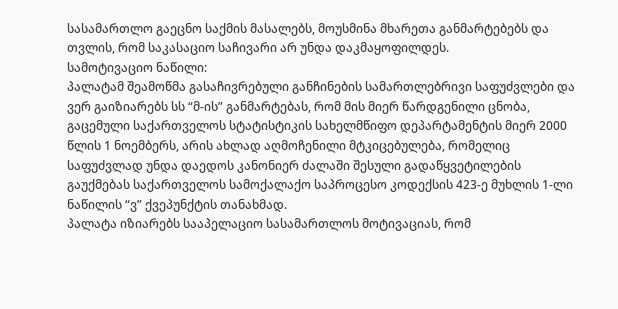სასამართლო გაეცნო საქმის მასალებს, მოუსმინა მხარეთა განმარტებებს და თვლის, რომ საკასაციო საჩივარი არ უნდა დაკმაყოფილდეს.
სამოტივაციო ნაწილი:
პალატამ შეამოწმა გასაჩივრებული განჩინების სამართლებრივი საფუძვლები და ვერ გაიზიარებს სს “მ-ის” განმარტებას, რომ მის მიერ წარდგენილი ცნობა, გაცემული საქართველოს სტატისტიკის სახელმწიფო დეპარტამენტის მიერ 2000 წლის 1 ნოემბერს, არის ახლად აღმოჩენილი მტკიცებულება, რომელიც საფუძვლად უნდა დაედოს კანონიერ ძალაში შესული გადაწყვეტილების გაუქმებას საქართველოს სამოქალაქო საპროცესო კოდექსის 423-ე მუხლის 1-ლი ნაწილის “ვ” ქვეპუნქტის თანახმად.
პალატა იზიარებს სააპელაციო სასამართლოს მოტივაციას, რომ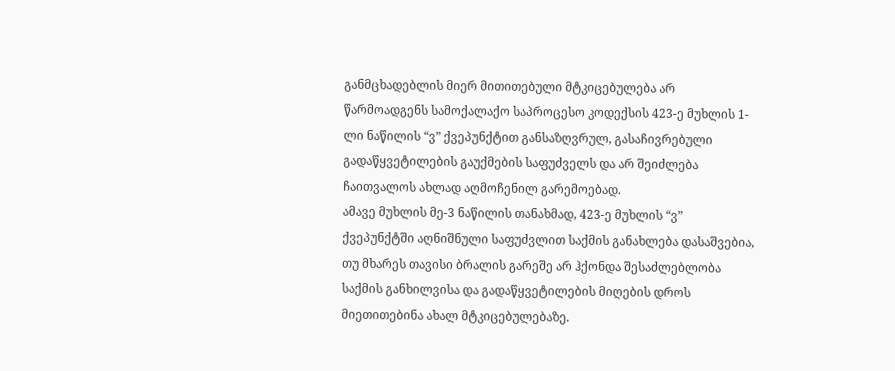განმცხადებლის მიერ მითითებული მტკიცებულება არ წარმოადგენს სამოქალაქო საპროცესო კოდექსის 423-ე მუხლის 1-ლი ნაწილის “ვ” ქვეპუნქტით განსაზღვრულ, გასაჩივრებული გადაწყვეტილების გაუქმების საფუძველს და არ შეიძლება ჩაითვალოს ახლად აღმოჩენილ გარემოებად.
ამავე მუხლის მე-3 ნაწილის თანახმად, 423-ე მუხლის “ვ” ქვეპუნქტში აღნიშნული საფუძვლით საქმის განახლება დასაშვებია, თუ მხარეს თავისი ბრალის გარეშე არ ჰქონდა შესაძლებლობა საქმის განხილვისა და გადაწყვეტილების მიღების დროს მიეთითებინა ახალ მტკიცებულებაზე.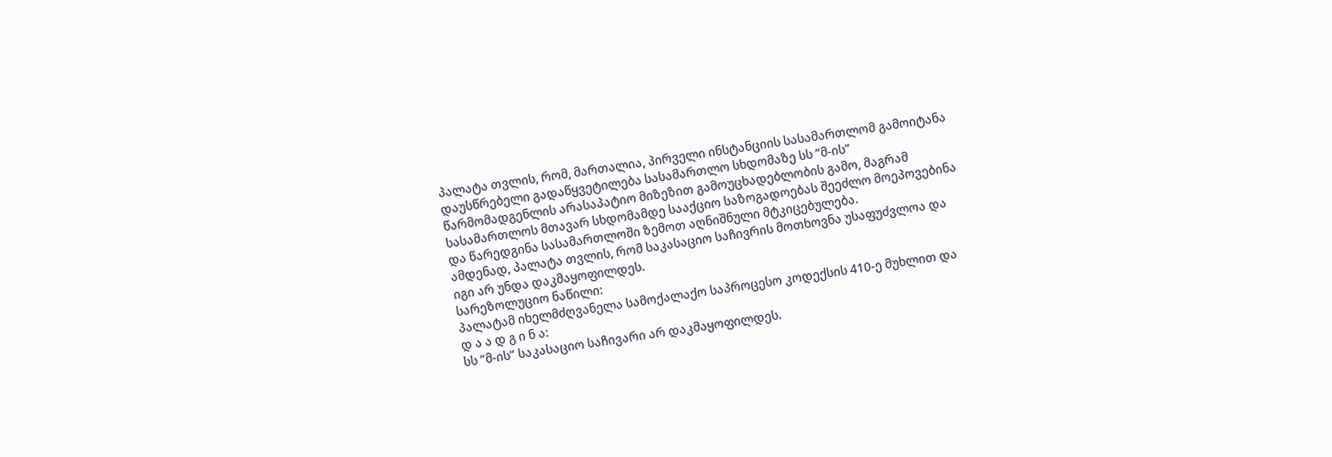პალატა თვლის, რომ, მართალია, პირველი ინსტანციის სასამართლომ გამოიტანა დაუსწრებელი გადაწყვეტილება სასამართლო სხდომაზე სს “მ-ის” წარმომადგენლის არასაპატიო მიზეზით გამოუცხადებლობის გამო, მაგრამ სასამართლოს მთავარ სხდომამდე სააქციო საზოგადოებას შეეძლო მოეპოვებინა და წარედგინა სასამართლოში ზემოთ აღნიშნული მტკიცებულება.
ამდენად, პალატა თვლის, რომ საკასაციო საჩივრის მოთხოვნა უსაფუძვლოა და იგი არ უნდა დაკმაყოფილდეს.
სარეზოლუციო ნაწილი:
პალატამ იხელმძღვანელა სამოქალაქო საპროცესო კოდექსის 410-ე მუხლით და
დ ა ა დ გ ი ნ ა:
სს “მ-ის” საკასაციო საჩივარი არ დაკმაყოფილდეს.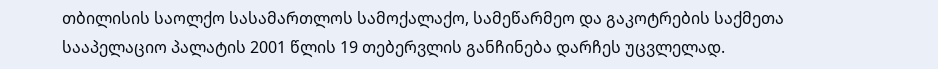თბილისის საოლქო სასამართლოს სამოქალაქო, სამეწარმეო და გაკოტრების საქმეთა სააპელაციო პალატის 2001 წლის 19 თებერვლის განჩინება დარჩეს უცვლელად.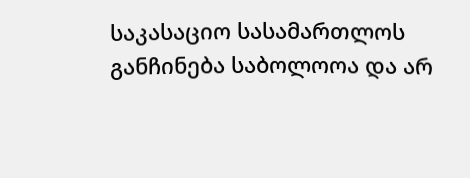საკასაციო სასამართლოს განჩინება საბოლოოა და არ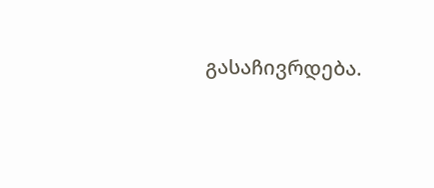გასაჩივრდება.